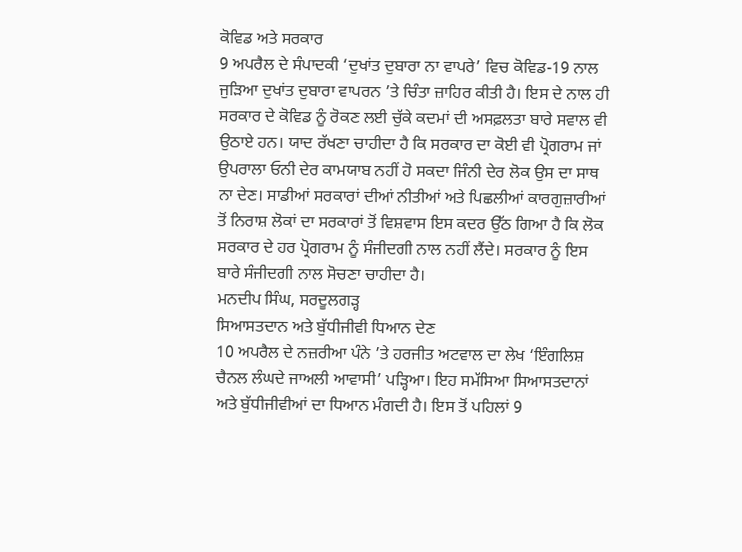ਕੋਵਿਡ ਅਤੇ ਸਰਕਾਰ
9 ਅਪਰੈਲ ਦੇ ਸੰਪਾਦਕੀ ‘ਦੁਖਾਂਤ ਦੁਬਾਰਾ ਨਾ ਵਾਪਰੇ’ ਵਿਚ ਕੋਵਿਡ-19 ਨਾਲ ਜੁੜਿਆ ਦੁਖਾਂਤ ਦੁਬਾਰਾ ਵਾਪਰਨ ’ਤੇ ਚਿੰਤਾ ਜ਼ਾਹਿਰ ਕੀਤੀ ਹੈ। ਇਸ ਦੇ ਨਾਲ ਹੀ ਸਰਕਾਰ ਦੇ ਕੋਵਿਡ ਨੂੰ ਰੋਕਣ ਲਈ ਚੁੱਕੇ ਕਦਮਾਂ ਦੀ ਅਸਫ਼ਲਤਾ ਬਾਰੇ ਸਵਾਲ ਵੀ ਉਠਾਏ ਹਨ। ਯਾਦ ਰੱਖਣਾ ਚਾਹੀਦਾ ਹੈ ਕਿ ਸਰਕਾਰ ਦਾ ਕੋਈ ਵੀ ਪ੍ਰੋਗਰਾਮ ਜਾਂ ਉਪਰਾਲਾ ਓਨੀ ਦੇਰ ਕਾਮਯਾਬ ਨਹੀਂ ਹੋ ਸਕਦਾ ਜਿੰਨੀ ਦੇਰ ਲੋਕ ਉਸ ਦਾ ਸਾਥ ਨਾ ਦੇਣ। ਸਾਡੀਆਂ ਸਰਕਾਰਾਂ ਦੀਆਂ ਨੀਤੀਆਂ ਅਤੇ ਪਿਛਲੀਆਂ ਕਾਰਗੁਜ਼ਾਰੀਆਂ ਤੋਂ ਨਿਰਾਸ਼ ਲੋਕਾਂ ਦਾ ਸਰਕਾਰਾਂ ਤੋਂ ਵਿਸ਼ਵਾਸ ਇਸ ਕਦਰ ਉੱਠ ਗਿਆ ਹੈ ਕਿ ਲੋਕ ਸਰਕਾਰ ਦੇ ਹਰ ਪ੍ਰੋਗਰਾਮ ਨੂੰ ਸੰਜੀਦਗੀ ਨਾਲ ਨਹੀਂ ਲੈਂਦੇ। ਸਰਕਾਰ ਨੂੰ ਇਸ ਬਾਰੇ ਸੰਜੀਦਗੀ ਨਾਲ ਸੋਚਣਾ ਚਾਹੀਦਾ ਹੈ।
ਮਨਦੀਪ ਸਿੰਘ, ਸਰਦੂਲਗੜ੍ਹ
ਸਿਆਸਤਦਾਨ ਅਤੇ ਬੁੱਧੀਜੀਵੀ ਧਿਆਨ ਦੇਣ
10 ਅਪਰੈਲ ਦੇ ਨਜ਼ਰੀਆ ਪੰਨੇ ’ਤੇ ਹਰਜੀਤ ਅਟਵਾਲ ਦਾ ਲੇਖ ‘ਇੰਗਲਿਸ਼ ਚੈਨਲ ਲੰਘਦੇ ਜਾਅਲੀ ਆਵਾਸੀ’ ਪੜ੍ਹਿਆ। ਇਹ ਸਮੱਸਿਆ ਸਿਆਸਤਦਾਨਾਂ ਅਤੇ ਬੁੱਧੀਜੀਵੀਆਂ ਦਾ ਧਿਆਨ ਮੰਗਦੀ ਹੈ। ਇਸ ਤੋਂ ਪਹਿਲਾਂ 9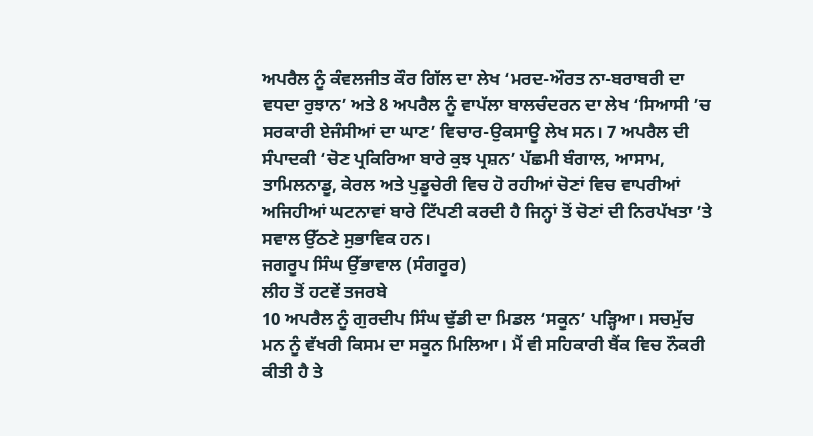ਅਪਰੈਲ ਨੂੰ ਕੰਵਲਜੀਤ ਕੌਰ ਗਿੱਲ ਦਾ ਲੇਖ ‘ਮਰਦ-ਔਰਤ ਨਾ-ਬਰਾਬਰੀ ਦਾ ਵਧਦਾ ਰੁਝਾਨ’ ਅਤੇ 8 ਅਪਰੈਲ ਨੂੰ ਵਾਪੱਲਾ ਬਾਲਚੰਦਰਨ ਦਾ ਲੇਖ ‘ਸਿਆਸੀ ’ਚ ਸਰਕਾਰੀ ਏਜੰਸੀਆਂ ਦਾ ਘਾਣ’ ਵਿਚਾਰ-ਉਕਸਾਊ ਲੇਖ ਸਨ। 7 ਅਪਰੈਲ ਦੀ ਸੰਪਾਦਕੀ ‘ਚੋਣ ਪ੍ਰਕਿਰਿਆ ਬਾਰੇ ਕੁਝ ਪ੍ਰਸ਼ਨ’ ਪੱਛਮੀ ਬੰਗਾਲ, ਆਸਾਮ, ਤਾਮਿਲਨਾਡੂ, ਕੇਰਲ ਅਤੇ ਪੁਡੂਚੇਰੀ ਵਿਚ ਹੋ ਰਹੀਆਂ ਚੋਣਾਂ ਵਿਚ ਵਾਪਰੀਆਂ ਅਜਿਹੀਆਂ ਘਟਨਾਵਾਂ ਬਾਰੇ ਟਿੱਪਣੀ ਕਰਦੀ ਹੈ ਜਿਨ੍ਹਾਂ ਤੋਂ ਚੋਣਾਂ ਦੀ ਨਿਰਪੱਖਤਾ ’ਤੇ ਸਵਾਲ ਉੱਠਣੇ ਸੁਭਾਵਿਕ ਹਨ।
ਜਗਰੂਪ ਸਿੰਘ ਉੱਭਾਵਾਲ (ਸੰਗਰੂਰ)
ਲੀਹ ਤੋਂ ਹਟਵੇਂ ਤਜਰਬੇ
10 ਅਪਰੈਲ ਨੂੰ ਗੁਰਦੀਪ ਸਿੰਘ ਢੁੱਡੀ ਦਾ ਮਿਡਲ ‘ਸਕੂਨ’ ਪੜ੍ਹਿਆ। ਸਚਮੁੱਚ ਮਨ ਨੂੰ ਵੱਖਰੀ ਕਿਸਮ ਦਾ ਸਕੂਨ ਮਿਲਿਆ। ਮੈਂ ਵੀ ਸਹਿਕਾਰੀ ਬੈਂਕ ਵਿਚ ਨੌਕਰੀ ਕੀਤੀ ਹੈ ਤੇ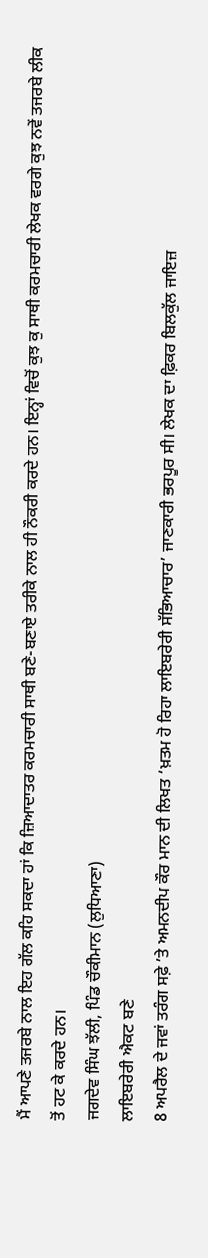ਮੈਂ ਆਪਣੇ ਤਜਰਬੇ ਨਾਲ ਇਹ ਗੱਲ ਕਹਿ ਸਕਦਾ ਹਾਂ ਕਿ ਜ਼ਿਆਦਾਤਰ ਕਰਮਚਾਰੀ ਸਾਥੀ ਬਣੇ-ਬਣਾਏ ਤਰੀਕੇ ਨਾਲ ਹੀ ਨੌਕਰੀ ਕਰਦੇ ਹਨ। ਇਨ੍ਹਾਂ ਵਿਚੋਂ ਕੁਝ ਕੁ ਸਾਥੀ ਕਰਮਚਾਰੀ ਲੇਖਕ ਵਰਗੇ ਕੁਝ ਨਵੇਂ ਤਜਰਬੇ ਲੀਕ ਤੋਂ ਹਟ ਕੇ ਕਰਦੇ ਹਨ।
ਜਗਦੇਵ ਸਿੰਘ ਝੱਲੀ, ਪਿੰਡ ਚੌਕੀਮਾਨ (ਲੁਧਿਆਣਾ)
ਲਾਇਬਰੇਰੀ ਐਕਟ ਬਣੇ
8 ਅਪਰੈਲ ਦੇ ਜਵਾਂ ਤਰੰਗ ਸਫ਼ੇ ’ਤੇ ਅਮਨਦੀਪ ਕੌਰ ਮਾਨ ਦੀ ਲਿਖਤ ‘ਖ਼ਤਮ ਹੋ ਰਿਹਾ ਲਾਇਬਰੇਰੀ ਸੱਭਿਆਚਾਰ’ ਜਾਣਕਾਰੀ ਭਰਪੂਰ ਸੀ। ਲੇਖਕ ਦਾ ਫ਼ਿਕਰ ਬਿਲਕੁੱਲ ਜਾਇਜ਼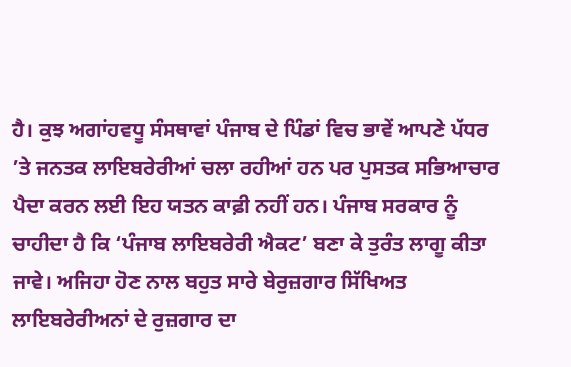ਹੈ। ਕੁਝ ਅਗਾਂਹਵਧੂ ਸੰਸਥਾਵਾਂ ਪੰਜਾਬ ਦੇ ਪਿੰਡਾਂ ਵਿਚ ਭਾਵੇਂ ਆਪਣੇ ਪੱਧਰ ’ਤੇ ਜਨਤਕ ਲਾਇਬਰੇਰੀਆਂ ਚਲਾ ਰਹੀਆਂ ਹਨ ਪਰ ਪੁਸਤਕ ਸਭਿਆਚਾਰ ਪੈਦਾ ਕਰਨ ਲਈ ਇਹ ਯਤਨ ਕਾਫ਼ੀ ਨਹੀਂ ਹਨ। ਪੰਜਾਬ ਸਰਕਾਰ ਨੂੰ ਚਾਹੀਦਾ ਹੈ ਕਿ ‘ਪੰਜਾਬ ਲਾਇਬਰੇਰੀ ਐਕਟ’ ਬਣਾ ਕੇ ਤੁਰੰਤ ਲਾਗੂ ਕੀਤਾ ਜਾਵੇ। ਅਜਿਹਾ ਹੋਣ ਨਾਲ ਬਹੁਤ ਸਾਰੇ ਬੇਰੁਜ਼ਗਾਰ ਸਿੱਖਿਅਤ ਲਾਇਬਰੇਰੀਅਨਾਂ ਦੇ ਰੁਜ਼ਗਾਰ ਦਾ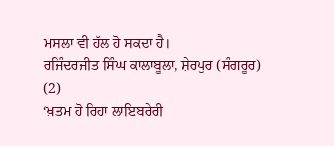ਮਸਲਾ ਵੀ ਹੱਲ ਹੋ ਸਕਦਾ ਹੈ।
ਰਜਿੰਦਰਜੀਤ ਸਿੰਘ ਕਾਲਾਬੂਲਾ, ਸ਼ੇਰਪੁਰ (ਸੰਗਰੂਰ)
(2)
‘ਖ਼ਤਮ ਹੋ ਰਿਹਾ ਲਾਇਬਰੇਰੀ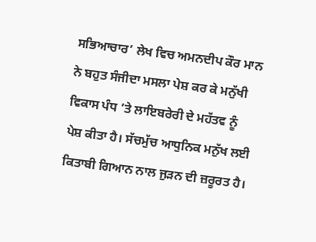ਸਭਿਆਚਾਰ’ ਲੇਖ ਵਿਚ ਅਮਨਦੀਪ ਕੌਰ ਮਾਨ ਨੇ ਬਹੁਤ ਸੰਜੀਦਾ ਮਸਲਾ ਪੇਸ਼ ਕਰ ਕੇ ਮਨੁੱਖੀ ਵਿਕਾਸ ਪੰਧ ’ਤੇ ਲਾਇਬਰੇਰੀ ਦੇ ਮਹੱਤਵ ਨੂੰ ਪੇਸ਼ ਕੀਤਾ ਹੈ। ਸੱਚਮੁੱਚ ਆਧੁਨਿਕ ਮਨੁੱਖ ਲਈ ਕਿਤਾਬੀ ਗਿਆਨ ਨਾਲ ਜੁੜਨ ਦੀ ਜ਼ਰੂਰਤ ਹੈ।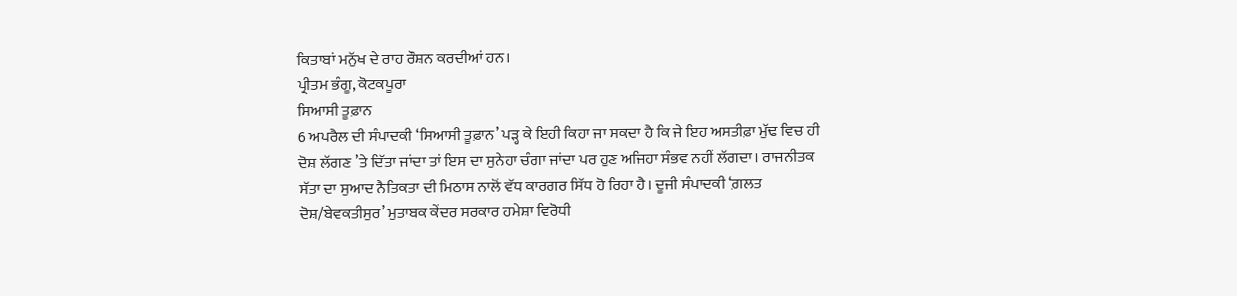ਕਿਤਾਬਾਂ ਮਨੁੱਖ ਦੇ ਰਾਹ ਰੌਸ਼ਨ ਕਰਦੀਆਂ ਹਨ।
ਪ੍ਰੀਤਮ ਭੰਗੂ, ਕੋਟਕਪੂਰਾ
ਸਿਆਸੀ ਤੂਫ਼ਾਨ
6 ਅਪਰੈਲ ਦੀ ਸੰਪਾਦਕੀ ‘ਸਿਆਸੀ ਤੂਫ਼ਾਨ’ ਪੜ੍ਹ ਕੇ ਇਹੀ ਕਿਹਾ ਜਾ ਸਕਦਾ ਹੈ ਕਿ ਜੇ ਇਹ ਅਸਤੀਫ਼ਾ ਮੁੱਢ ਵਿਚ ਹੀ ਦੋਸ਼ ਲੱਗਣ ’ਤੇ ਦਿੱਤਾ ਜਾਂਦਾ ਤਾਂ ਇਸ ਦਾ ਸੁਨੇਹਾ ਚੰਗਾ ਜਾਂਦਾ ਪਰ ਹੁਣ ਅਜਿਹਾ ਸੰਭਵ ਨਹੀਂ ਲੱਗਦਾ। ਰਾਜਨੀਤਕ ਸੱਤਾ ਦਾ ਸੁਆਦ ਨੈਤਿਕਤਾ ਦੀ ਮਿਠਾਸ ਨਾਲੋਂ ਵੱਧ ਕਾਰਗਰ ਸਿੱਧ ਹੋ ਰਿਹਾ ਹੈ। ਦੂਜੀ ਸੰਪਾਦਕੀ ‘ਗ਼ਲਤ ਦੋਸ਼/ਬੇਵਕਤੀਸੁਰ’ ਮੁਤਾਬਕ ਕੇਂਦਰ ਸਰਕਾਰ ਹਮੇਸ਼ਾ ਵਿਰੋਧੀ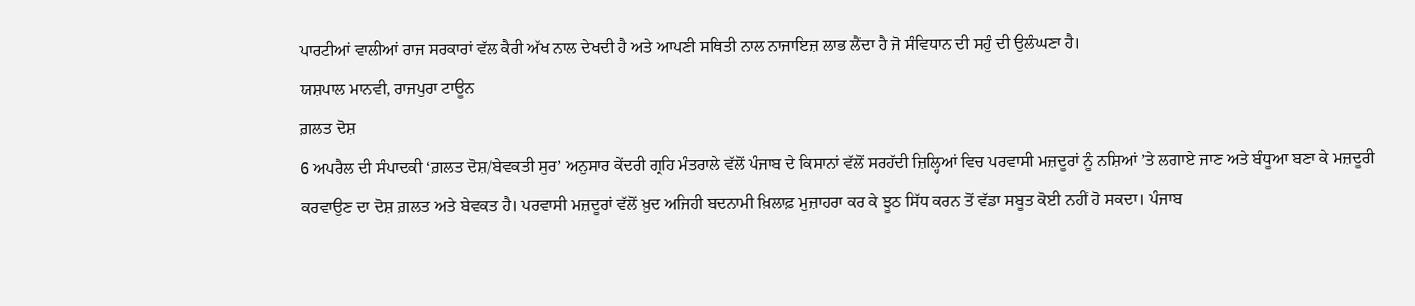ਪਾਰਟੀਆਂ ਵਾਲੀਆਂ ਰਾਜ ਸਰਕਾਰਾਂ ਵੱਲ ਕੈਰੀ ਅੱਖ ਨਾਲ ਦੇਖਦੀ ਹੈ ਅਤੇ ਆਪਣੀ ਸਥਿਤੀ ਨਾਲ ਨਾਜਾਇਜ਼ ਲਾਭ ਲੈਂਦਾ ਹੈ ਜੋ ਸੰਵਿਧਾਨ ਦੀ ਸਹੁੰ ਦੀ ਉਲੰਘਣਾ ਹੈ।
ਯਸ਼ਪਾਲ ਮਾਨਵੀ, ਰਾਜਪੁਰਾ ਟਾਊਨ
ਗ਼ਲਤ ਦੋਸ਼
6 ਅਪਰੈਲ ਦੀ ਸੰਪਾਦਕੀ ‘ਗ਼ਲਤ ਦੋਸ਼/ਬੇਵਕਤੀ ਸੁਰ’ ਅਨੁਸਾਰ ਕੇਂਦਰੀ ਗ੍ਰਹਿ ਮੰਤਰਾਲੇ ਵੱਲੋਂ ਪੰਜਾਬ ਦੇ ਕਿਸਾਨਾਂ ਵੱਲੋਂ ਸਰਹੱਦੀ ਜ਼ਿਲ੍ਹਿਆਂ ਵਿਚ ਪਰਵਾਸੀ ਮਜ਼ਦੂਰਾਂ ਨੂੰ ਨਸ਼ਿਆਂ ’ਤੇ ਲਗਾਏ ਜਾਣ ਅਤੇ ਬੰਧੂਆ ਬਣਾ ਕੇ ਮਜ਼ਦੂਰੀ ਕਰਵਾਉਣ ਦਾ ਦੋਸ਼ ਗ਼ਲਤ ਅਤੇ ਬੇਵਕਤ ਹੈ। ਪਰਵਾਸੀ ਮਜ਼ਦੂਰਾਂ ਵੱਲੋਂ ਖ਼ੁਦ ਅਜਿਹੀ ਬਦਨਾਮੀ ਖ਼ਿਲਾਫ਼ ਮੁਜ਼ਾਹਰਾ ਕਰ ਕੇ ਝੂਠ ਸਿੱਧ ਕਰਨ ਤੋਂ ਵੱਡਾ ਸਬੂਤ ਕੋਈ ਨਹੀਂ ਹੋ ਸਕਦਾ। ਪੰਜਾਬ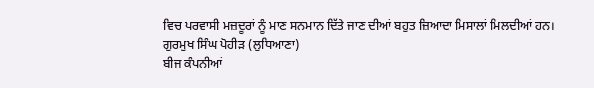ਵਿਚ ਪਰਵਾਸੀ ਮਜ਼ਦੂਰਾਂ ਨੂੰ ਮਾਣ ਸਨਮਾਨ ਦਿੱਤੇ ਜਾਣ ਦੀਆਂ ਬਹੁਤ ਜ਼ਿਆਦਾ ਮਿਸਾਲਾਂ ਮਿਲਦੀਆਂ ਹਨ।
ਗੁਰਮੁਖ ਸਿੰਘ ਪੋਹੀੜ (ਲੁਧਿਆਣਾ)
ਬੀਜ ਕੰਪਨੀਆਂ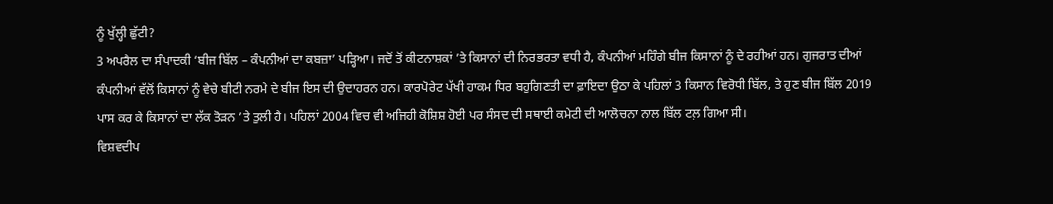ਨੂੰ ਖੁੱਲ੍ਹੀ ਛੁੱਟੀ?
3 ਅਪਰੈਲ ਦਾ ਸੰਪਾਦਕੀ ‘ਬੀਜ ਬਿੱਲ – ਕੰਪਨੀਆਂ ਦਾ ਕਬਜ਼ਾ’ ਪੜ੍ਹਿਆ। ਜਦੋਂ ਤੋਂ ਕੀਟਨਾਸ਼ਕਾਂ ’ਤੇ ਕਿਸਾਨਾਂ ਦੀ ਨਿਰਭਰਤਾ ਵਧੀ ਹੈ, ਕੰਪਨੀਆਂ ਮਹਿੰਗੇ ਬੀਜ ਕਿਸਾਨਾਂ ਨੂੰ ਦੇ ਰਹੀਆਂ ਹਨ। ਗੁਜਰਾਤ ਦੀਆਂ ਕੰਪਨੀਆਂ ਵੱਲੋਂ ਕਿਸਾਨਾਂ ਨੂੰ ਵੇਚੇ ਬੀਟੀ ਨਰਮੇ ਦੇ ਬੀਜ ਇਸ ਦੀ ਉਦਾਹਰਨ ਹਨ। ਕਾਰਪੋਰੇਟ ਪੱਖੀ ਹਾਕਮ ਧਿਰ ਬਹੁਗਿਣਤੀ ਦਾ ਫ਼ਾਇਦਾ ਉਠਾ ਕੇ ਪਹਿਲਾਂ 3 ਕਿਸਾਨ ਵਿਰੋਧੀ ਬਿੱਲ, ਤੇ ਹੁਣ ਬੀਜ ਬਿੱਲ 2019 ਪਾਸ ਕਰ ਕੇ ਕਿਸਾਨਾਂ ਦਾ ਲੱਕ ਤੋੜਨ ’ਤੇ ਤੁਲੀ ਹੈ। ਪਹਿਲਾਂ 2004 ਵਿਚ ਵੀ ਅਜਿਹੀ ਕੋਸ਼ਿਸ਼ ਹੋਈ ਪਰ ਸੰਸਦ ਦੀ ਸਥਾਈ ਕਮੇਟੀ ਦੀ ਆਲੋਚਨਾ ਨਾਲ ਬਿੱਲ ਟਲ਼ ਗਿਆ ਸੀ।
ਵਿਸ਼ਵਦੀਪ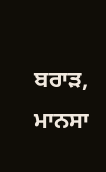ਬਰਾੜ, ਮਾਨਸਾ